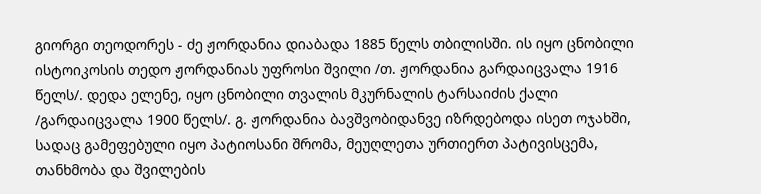გიორგი თეოდორეს - ძე ჟორდანია დიაბადა 1885 წელს თბილისში. ის იყო ცნობილი ისტოიკოსის თედო ჟორდანიას უფროსი შვილი /თ. ჟორდანია გარდაიცვალა 1916 წელს/. დედა ელენე, იყო ცნობილი თვალის მკურნალის ტარსაიძის ქალი /გარდაიცვალა 1900 წელს/. გ. ჟორდანია ბავშვობიდანვე იზრდებოდა ისეთ ოჯახში, სადაც გამეფებული იყო პატიოსანი შრომა, მეუღლეთა ურთიერთ პატივისცემა, თანხმობა და შვილების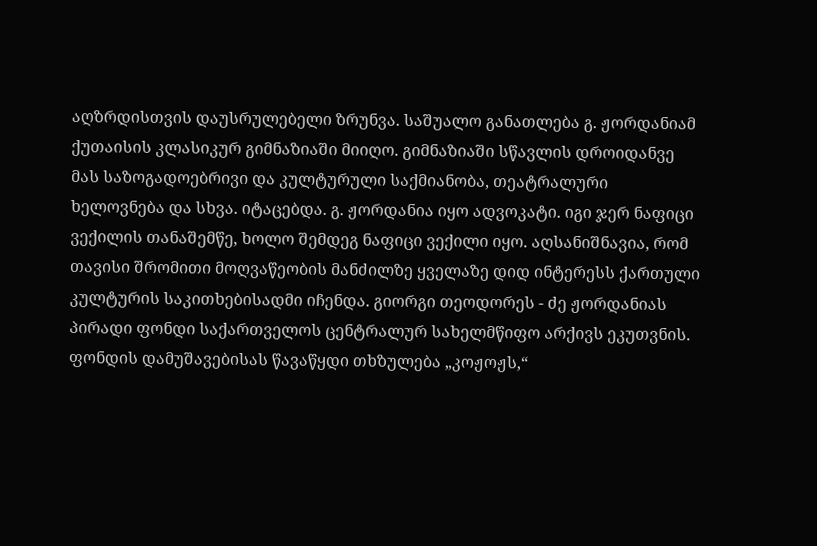აღზრდისთვის დაუსრულებელი ზრუნვა. საშუალო განათლება გ. ჟორდანიამ ქუთაისის კლასიკურ გიმნაზიაში მიიღო. გიმნაზიაში სწავლის დროიდანვე მას საზოგადოებრივი და კულტურული საქმიანობა, თეატრალური ხელოვნება და სხვა. იტაცებდა. გ. ჟორდანია იყო ადვოკატი. იგი ჯერ ნაფიცი ვექილის თანაშემწე, ხოლო შემდეგ ნაფიცი ვექილი იყო. აღსანიშნავია, რომ თავისი შრომითი მოღვაწეობის მანძილზე ყველაზე დიდ ინტერესს ქართული კულტურის საკითხებისადმი იჩენდა. გიორგი თეოდორეს - ძე ჟორდანიას პირადი ფონდი საქართველოს ცენტრალურ სახელმწიფო არქივს ეკუთვნის. ფონდის დამუშავებისას წავაწყდი თხზულება „კოჟოჟს,“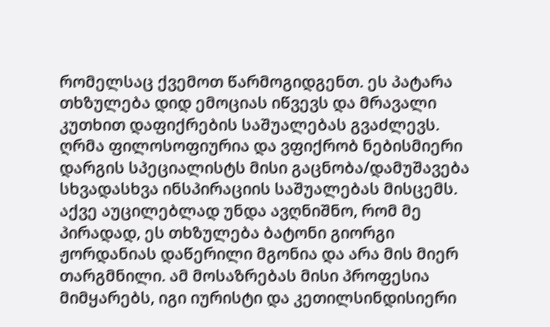რომელსაც ქვემოთ წარმოგიდგენთ. ეს პატარა თხზულება დიდ ემოციას იწვევს და მრავალი კუთხით დაფიქრების საშუალებას გვაძლევს. ღრმა ფილოსოფიურია და ვფიქრობ ნებისმიერი დარგის სპეციალისტს მისი გაცნობა/დამუშავება სხვადასხვა ინსპირაციის საშუალებას მისცემს. აქვე აუცილებლად უნდა ავღნიშნო, რომ მე პირადად, ეს თხზულება ბატონი გიორგი ჟორდანიას დაწერილი მგონია და არა მის მიერ თარგმნილი. ამ მოსაზრებას მისი პროფესია მიმყარებს, იგი იურისტი და კეთილსინდისიერი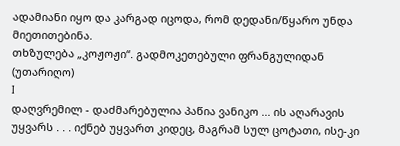ადამიანი იყო და კარგად იცოდა, რომ დედანი/წყარო უნდა მიეთითებინა.
თხზულება „კოჟოჟი“. გადმოკეთებული ფრანგულიდან (უთარიღო)
I
დაღვრემილ - დაძმარებულია პაწია ვანიკო ... ის აღარავის უყვარს . . . იქნებ უყვართ კიდეც, მაგრამ სულ ცოტათი, ისე-კი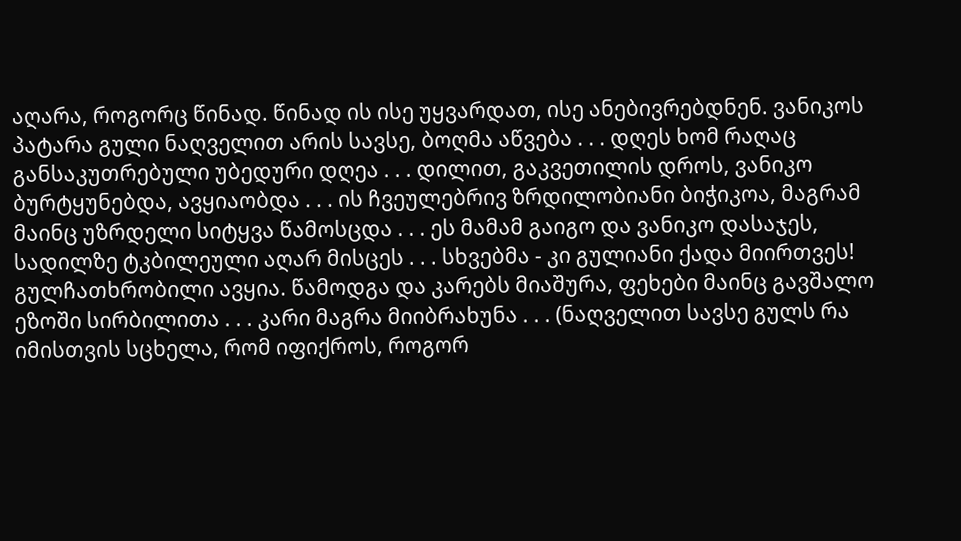აღარა, როგორც წინად. წინად ის ისე უყვარდათ, ისე ანებივრებდნენ. ვანიკოს პატარა გული ნაღველით არის სავსე, ბოღმა აწვება . . . დღეს ხომ რაღაც განსაკუთრებული უბედური დღეა . . . დილით, გაკვეთილის დროს, ვანიკო ბურტყუნებდა, ავყიაობდა . . . ის ჩვეულებრივ ზრდილობიანი ბიჭიკოა, მაგრამ მაინც უზრდელი სიტყვა წამოსცდა . . . ეს მამამ გაიგო და ვანიკო დასაჯეს, სადილზე ტკბილეული აღარ მისცეს . . . სხვებმა - კი გულიანი ქადა მიირთვეს! გულჩათხრობილი ავყია. წამოდგა და კარებს მიაშურა, ფეხები მაინც გავშალო ეზოში სირბილითა . . . კარი მაგრა მიიბრახუნა . . . (ნაღველით სავსე გულს რა იმისთვის სცხელა, რომ იფიქროს, როგორ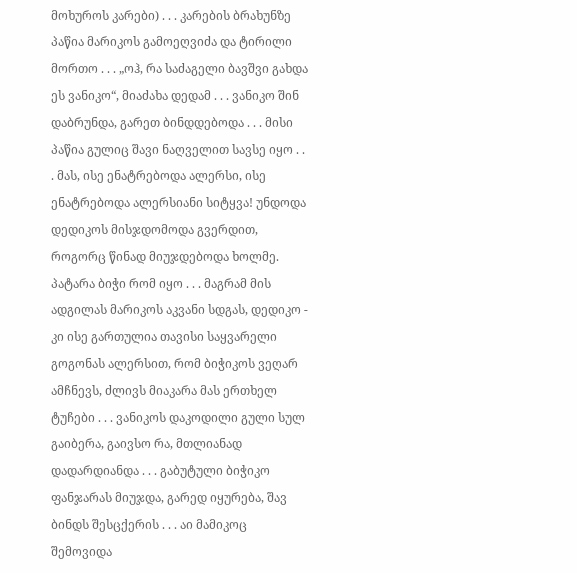მოხუროს კარები) . . . კარების ბრახუნზე პაწია მარიკოს გამოეღვიძა და ტირილი მორთო . . . „ოჰ, რა საძაგელი ბავშვი გახდა ეს ვანიკო“, მიაძახა დედამ . . . ვანიკო შინ დაბრუნდა, გარეთ ბინდდებოდა . . . მისი პაწია გულიც შავი ნაღველით სავსე იყო . . . მას, ისე ენატრებოდა ალერსი, ისე ენატრებოდა ალერსიანი სიტყვა! უნდოდა დედიკოს მისჯდომოდა გვერდით, როგორც წინად მიუჯდებოდა ხოლმე. პატარა ბიჭი რომ იყო . . . მაგრამ მის ადგილას მარიკოს აკვანი სდგას, დედიკო - კი ისე გართულია თავისი საყვარელი გოგონას ალერსით, რომ ბიჭიკოს ვეღარ ამჩნევს, ძლივს მიაკარა მას ერთხელ ტუჩები . . . ვანიკოს დაკოდილი გული სულ გაიბერა, გაივსო რა, მთლიანად დადარდიანდა . . . გაბუტული ბიჭიკო ფანჯარას მიუჯდა, გარედ იყურება, შავ ბინდს შესცქერის . . . აი მამიკოც შემოვიდა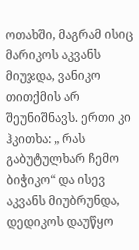ოთახში, მაგრამ ისიც მარიკოს აკვანს მიუჯდა, ვანიკო თითქმის არ შეუნიშნავს. ერთი კი ჰკითხა: „ რას გაბუტულხარ ჩემო ბიჭიკო“ და ისევ აკვანს მიუბრუნდა, დედიკოს დაუწყო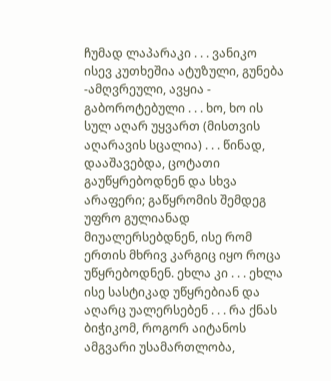ჩუმად ლაპარაკი . . . ვანიკო ისევ კუთხეშია ატუზული, გუნება -ამღვრეული, ავყია - გაბოროტებული . . . ხო, ხო ის სულ აღარ უყვართ (მისთვის აღარავის სცალია) . . . წინად, დააშავებდა, ცოტათი გაუწყრებოდნენ და სხვა არაფერი; გაწყრომის შემდეგ უფრო გულიანად მიუალერსებდნენ, ისე რომ ერთის მხრივ კარგიც იყო როცა უწყრებოდნენ. ეხლა კი . . . ეხლა ისე სასტიკად უწყრებიან და აღარც უალერსებენ . . . რა ქნას ბიჭიკომ, როგორ აიტანოს ამგვარი უსამართლობა,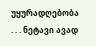უყურადღებობა . . . ნეტავი ავად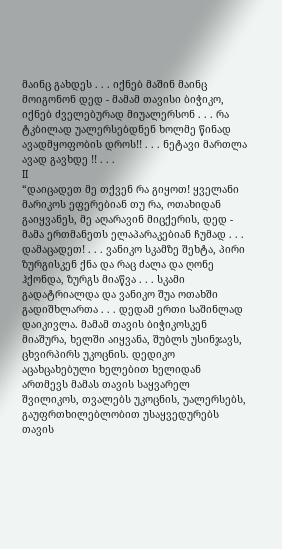მაინც გახდეს . . . იქნებ მაშინ მაინც მოიგონონ დედ - მამამ თავისი ბიჭიკო, იქნებ ძველებურად მიუალერსონ . . . რა ტკბილად უალერსებდნენ ხოლმე წინად ავადმყოფობის დროს!! . . . ნეტავი მართლა ავად გავხდე !! . . .
II
“დაიცადეთ მე თქვენ რა გიყოთ! ყველანი მარიკოს ეფერებიან თუ რა, ოთახიდან გაიყვანეს, მე აღარავინ მიცქერის, დედ - მამა ერთმანეთს ელაპარაკებიან ჩუმად . . . დამაცადეთ! . . . ვანიკო სკამზე შეხტა, პირი ზურგისკენ ქნა და რაც ძალა და ღონე ჰქონდა, ზურგს მიაწვა . . . სკამი გადატრიალდა და ვანიკო შუა ოთახში გადიშხლართა . . . დედამ ერთი საშინლად დაიკივლა. მამამ თავის ბიჭიკოსკენ მიაშურა, ხელში აიყვანა, შუბლს უსინჯავს, ცხვირპირს უკოცნის. დედიკო აცახცახებული ხელებით ხელიდან ართმევს მამას თავის საყვარელ შვილიკოს, თვალებს უკოცნის, უალერსებს, გაუფრთხილებლობით უსაყვედურებს თავის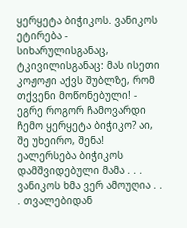ყერყეტა ბიჭიკოს. ვანიკოს ეტირება - სიხარულისგანაც, ტკივილისგანაც: მას ისეთი კოჟოჟი აქვს შუბლზე, რომ თქვენი მოწონებული! - ეგრე როგორ ჩამოვარდი ჩემო ყერყეტა ბიჭიკო? აი, შე უხეირო, შენა! ეალერსება ბიჭიკოს დამშვიდებული მამა . . . ვანიკოს ხმა ვერ ამოუღია . . . თვალებიდან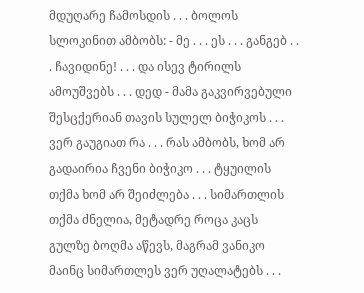მდუღარე ჩამოსდის . . . ბოლოს სლოკინით ამბობს: - მე . . . ეს . . . განგებ . . . ჩავიდინე! . . . და ისევ ტირილს ამოუშვებს . . . დედ - მამა გაკვირვებული შესცქერიან თავის სულელ ბიჭიკოს . . . ვერ გაუგიათ რა . . . რას ამბობს, ხომ არ გადაირია ჩვენი ბიჭიკო . . . ტყუილის თქმა ხომ არ შეიძლება . . . სიმართლის თქმა ძნელია, მეტადრე როცა კაცს გულზე ბოღმა აწევს, მაგრამ ვანიკო მაინც სიმართლეს ვერ უღალატებს . . .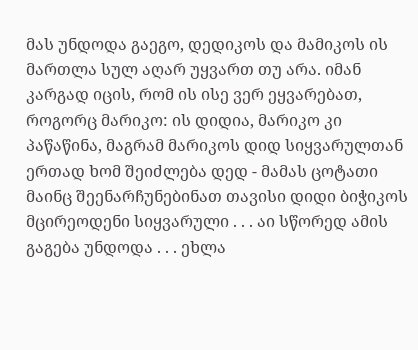მას უნდოდა გაეგო, დედიკოს და მამიკოს ის მართლა სულ აღარ უყვართ თუ არა. იმან კარგად იცის, რომ ის ისე ვერ ეყვარებათ, როგორც მარიკო: ის დიდია, მარიკო კი პაწაწინა, მაგრამ მარიკოს დიდ სიყვარულთან ერთად ხომ შეიძლება დედ - მამას ცოტათი მაინც შეენარჩუნებინათ თავისი დიდი ბიჭიკოს მცირეოდენი სიყვარული . . . აი სწორედ ამის გაგება უნდოდა . . . ეხლა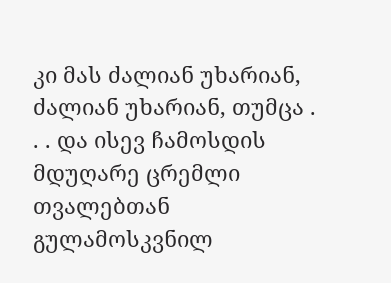კი მას ძალიან უხარიან, ძალიან უხარიან, თუმცა . . . და ისევ ჩამოსდის მდუღარე ცრემლი თვალებთან გულამოსკვნილ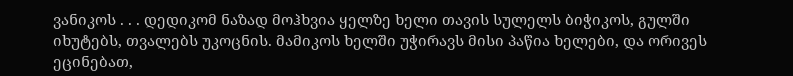ვანიკოს . . . დედიკომ ნაზად მოჰხვია ყელზე ხელი თავის სულელს ბიჭიკოს, გულში იხუტებს, თვალებს უკოცნის. მამიკოს ხელში უჭირავს მისი პაწია ხელები, და ორივეს ეცინებათ,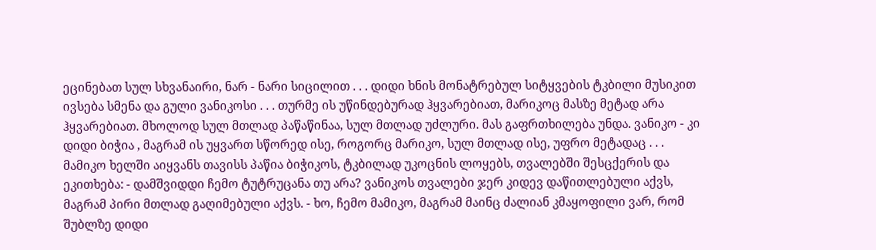ეცინებათ სულ სხვანაირი, ნარ - ნარი სიცილით . . . დიდი ხნის მონატრებულ სიტყვების ტკბილი მუსიკით ივსება სმენა და გული ვანიკოსი . . . თურმე ის უწინდებურად ჰყვარებიათ, მარიკოც მასზე მეტად არა ჰყვარებიათ. მხოლოდ სულ მთლად პაწაწინაა, სულ მთლად უძლური. მას გაფრთხილება უნდა. ვანიკო - კი დიდი ბიჭია , მაგრამ ის უყვართ სწორედ ისე, როგორც მარიკო, სულ მთლად ისე, უფრო მეტადაც . . . მამიკო ხელში აიყვანს თავისს პაწია ბიჭიკოს, ტკბილად უკოცნის ლოყებს, თვალებში შესცქერის და ეკითხება: - დამშვიდდი ჩემო ტუტრუცანა თუ არა? ვანიკოს თვალები ჯერ კიდევ დაწითლებული აქვს, მაგრამ პირი მთლად გაღიმებული აქვს. - ხო, ჩემო მამიკო, მაგრამ მაინც ძალიან კმაყოფილი ვარ, რომ შუბლზე დიდი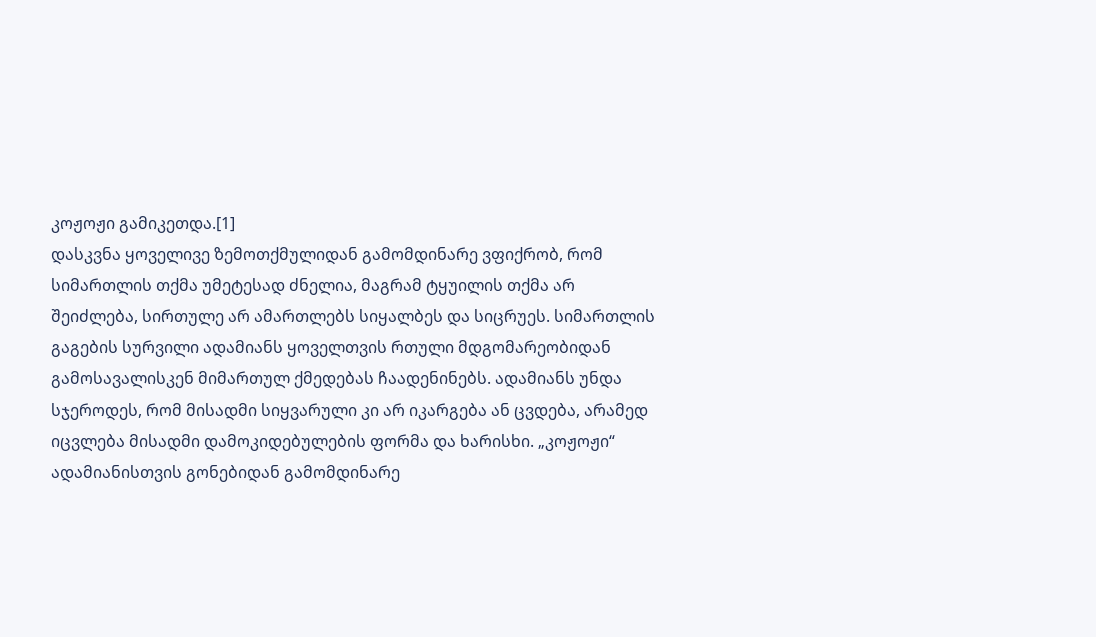კოჟოჟი გამიკეთდა.[1]
დასკვნა ყოველივე ზემოთქმულიდან გამომდინარე ვფიქრობ, რომ სიმართლის თქმა უმეტესად ძნელია, მაგრამ ტყუილის თქმა არ შეიძლება, სირთულე არ ამართლებს სიყალბეს და სიცრუეს. სიმართლის გაგების სურვილი ადამიანს ყოველთვის რთული მდგომარეობიდან გამოსავალისკენ მიმართულ ქმედებას ჩაადენინებს. ადამიანს უნდა სჯეროდეს, რომ მისადმი სიყვარული კი არ იკარგება ან ცვდება, არამედ იცვლება მისადმი დამოკიდებულების ფორმა და ხარისხი. „კოჟოჟი“ ადამიანისთვის გონებიდან გამომდინარე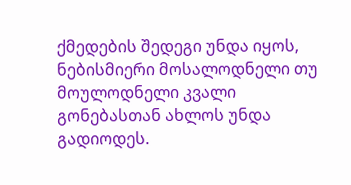ქმედების შედეგი უნდა იყოს, ნებისმიერი მოსალოდნელი თუ მოულოდნელი კვალი გონებასთან ახლოს უნდა გადიოდეს.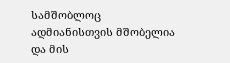სამშობლოც ადმიანისთვის მშობელია და მის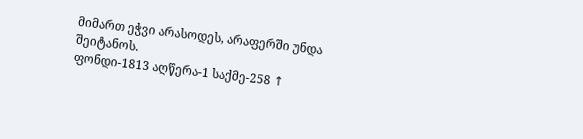მიმართ ეჭვი არასოდეს, არაფერში უნდა შეიტანოს.
ფონდი-1813 აღწერა-1 საქმე-258 ↑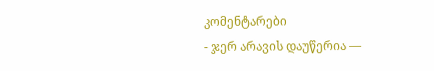კომენტარები
- ჯერ არავის დაუწერია —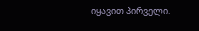იყავით პირველი.